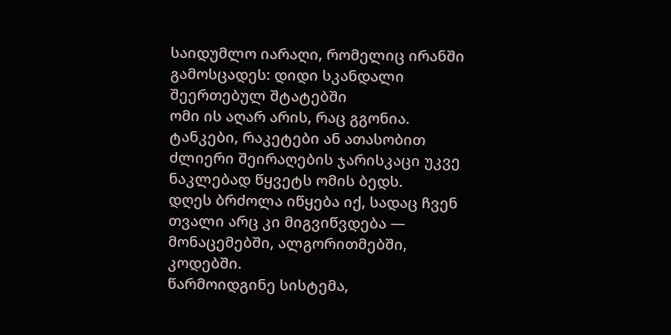საიდუმლო იარაღი, რომელიც ირანში გამოსცადეს: დიდი სკანდალი შეერთებულ შტატებში
ომი ის აღარ არის, რაც გგონია. ტანკები, რაკეტები ან ათასობით ძლიერი შეირაღების ჯარისკაცი უკვე ნაკლებად წყვეტს ომის ბედს.
დღეს ბრძოლა იწყება იქ, სადაც ჩვენ თვალი არც კი მიგვიწვდება — მონაცემებში, ალგორითმებში, კოდებში.
წარმოიდგინე სისტემა,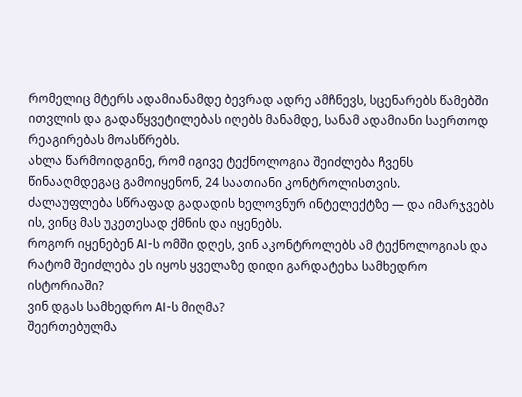რომელიც მტერს ადამიანამდე ბევრად ადრე ამჩნევს, სცენარებს წამებში ითვლის და გადაწყვეტილებას იღებს მანამდე, სანამ ადამიანი საერთოდ რეაგირებას მოასწრებს.
ახლა წარმოიდგინე, რომ იგივე ტექნოლოგია შეიძლება ჩვენს წინააღმდეგაც გამოიყენონ, 24 საათიანი კონტროლისთვის.
ძალაუფლება სწრაფად გადადის ხელოვნურ ინტელექტზე — და იმარჯვებს ის, ვინც მას უკეთესად ქმნის და იყენებს.
როგორ იყენებენ AI-ს ომში დღეს, ვინ აკონტროლებს ამ ტექნოლოგიას და რატომ შეიძლება ეს იყოს ყველაზე დიდი გარდატეხა სამხედრო ისტორიაში?
ვინ დგას სამხედრო AI-ს მიღმა?
შეერთებულმა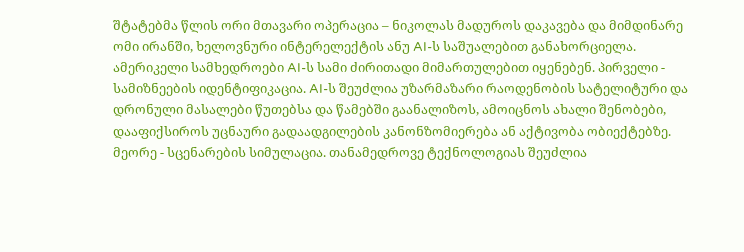შტატებმა წლის ორი მთავარი ოპერაცია – ნიკოლას მადუროს დაკავება და მიმდინარე ომი ირანში, ხელოვნური ინტერელექტის ანუ AI-ს საშუალებით განახორციელა.
ამერიკელი სამხედროები AI-ს სამი ძირითადი მიმართულებით იყენებენ. პირველი - სამიზნეების იდენტიფიკაცია. AI-ს შეუძლია უზარმაზარი რაოდენობის სატელიტური და დრონული მასალები წუთებსა და წამებში გაანალიზოს, ამოიცნოს ახალი შენობები, დააფიქსიროს უცნაური გადაადგილების კანონზომიერება ან აქტივობა ობიექტებზე.
მეორე - სცენარების სიმულაცია. თანამედროვე ტექნოლოგიას შეუძლია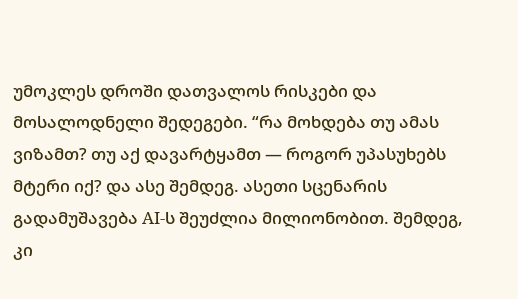უმოკლეს დროში დათვალოს რისკები და მოსალოდნელი შედეგები. “რა მოხდება თუ ამას ვიზამთ? თუ აქ დავარტყამთ — როგორ უპასუხებს მტერი იქ? და ასე შემდეგ. ასეთი სცენარის გადამუშავება AI-ს შეუძლია მილიონობით. შემდეგ, კი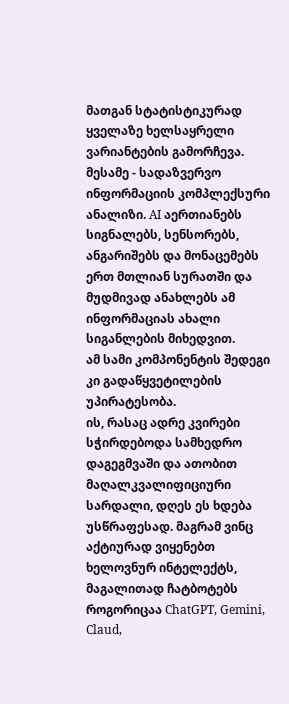მათგან სტატისტიკურად ყველაზე ხელსაყრელი ვარიანტების გამორჩევა.
მესამე - სადაზვერვო ინფორმაციის კომპლექსური ანალიზი. AI აერთიანებს სიგნალებს, სენსორებს, ანგარიშებს და მონაცემებს ერთ მთლიან სურათში და მუდმივად ანახლებს ამ ინფორმაციას ახალი სიგანლების მიხედვით.
ამ სამი კომპონენტის შედეგი კი გადაწყვეტილების უპირატესობა.
ის, რასაც ადრე კვირები სჭირდებოდა სამხედრო დაგეგმვაში და ათობით მაღალკვალიფიციური სარდალი, დღეს ეს ხდება უსწრაფესად. მაგრამ ვინც აქტიურად ვიყენებთ ხელოვნურ ინტელექტს, მაგალითად ჩატბოტებს როგორიცაა ChatGPT, Gemini, Claud,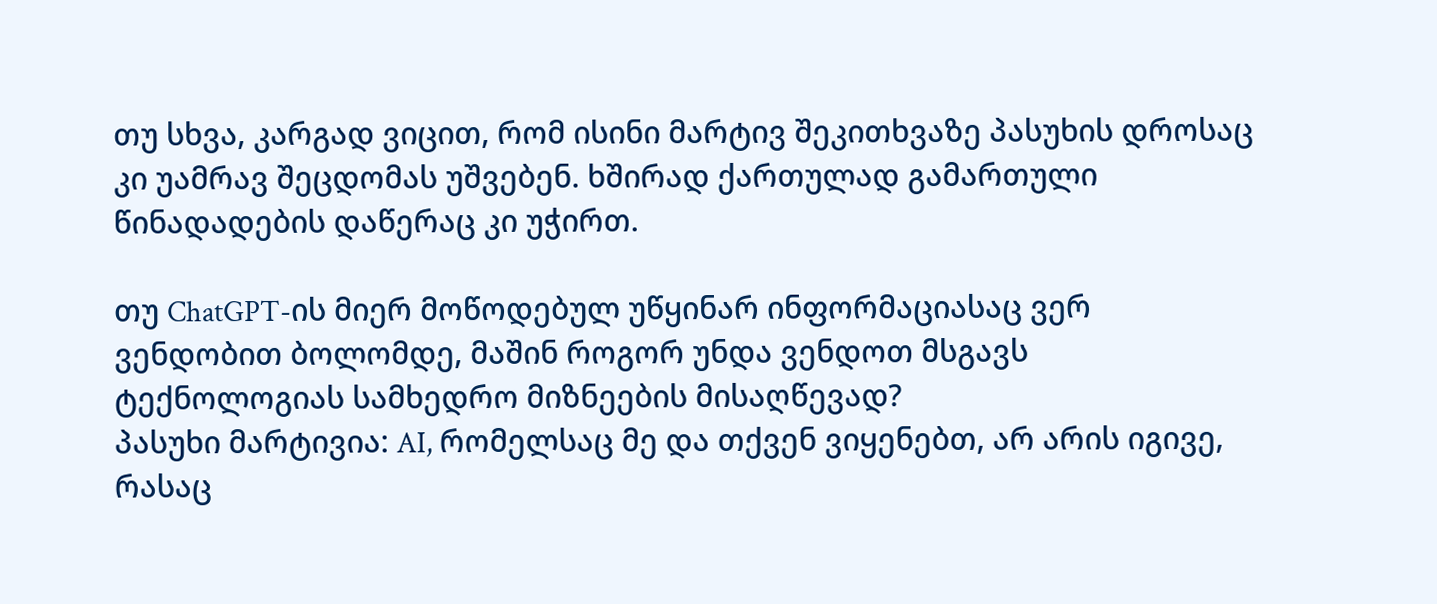თუ სხვა, კარგად ვიცით, რომ ისინი მარტივ შეკითხვაზე პასუხის დროსაც კი უამრავ შეცდომას უშვებენ. ხშირად ქართულად გამართული წინადადების დაწერაც კი უჭირთ.

თუ ChatGPT-ის მიერ მოწოდებულ უწყინარ ინფორმაციასაც ვერ ვენდობით ბოლომდე, მაშინ როგორ უნდა ვენდოთ მსგავს ტექნოლოგიას სამხედრო მიზნეების მისაღწევად?
პასუხი მარტივია: AI, რომელსაც მე და თქვენ ვიყენებთ, არ არის იგივე, რასაც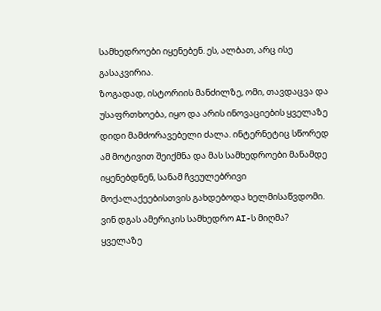სამხედროები იყენებენ. ეს, ალბათ, არც ისე გასაკვირია.
ზოგადად, ისტორიის მანძილზე, ომი, თავდაცვა და უსაფრთხოება, იყო და არის ინოვაციების ყველაზე დიდი მამძორავებელი ძალა. ინტერნეტიც სწორედ ამ მოტივით შეიქმნა და მას სამხედროები მანამდე იყენებდნენ, სანამ ჩვეულებრივი მოქალაქეებისთვის გახდებოდა ხელმისაწვდომი.
ვინ დგას ამერიკის სამხედრო AI-ს მიღმა? ყველაზე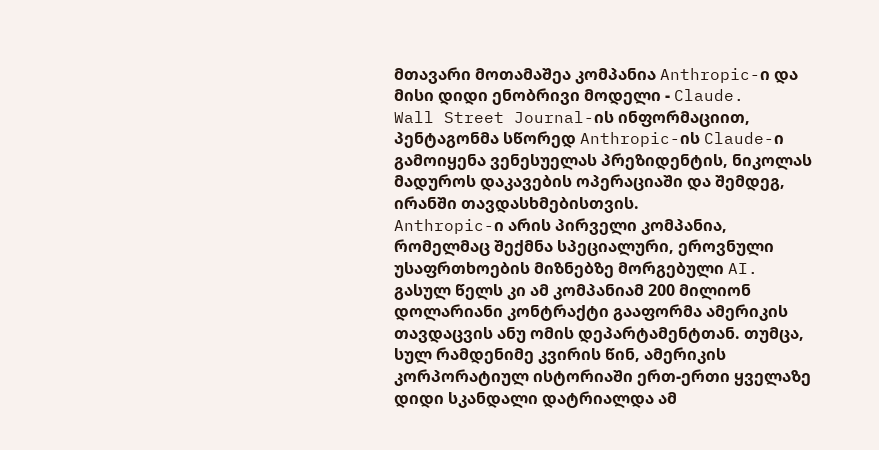მთავარი მოთამაშეა კომპანია Anthropic-ი და მისი დიდი ენობრივი მოდელი - Claude.
Wall Street Journal-ის ინფორმაციით, პენტაგონმა სწორედ Anthropic-ის Claude-ი გამოიყენა ვენესუელას პრეზიდენტის, ნიკოლას მადუროს დაკავების ოპერაციაში და შემდეგ, ირანში თავდასხმებისთვის.
Anthropic-ი არის პირველი კომპანია, რომელმაც შექმნა სპეციალური, ეროვნული უსაფრთხოების მიზნებზე მორგებული AI. გასულ წელს კი ამ კომპანიამ 200 მილიონ დოლარიანი კონტრაქტი გააფორმა ამერიკის თავდაცვის ანუ ომის დეპარტამენტთან. თუმცა, სულ რამდენიმე კვირის წინ, ამერიკის კორპორატიულ ისტორიაში ერთ-ერთი ყველაზე დიდი სკანდალი დატრიალდა ამ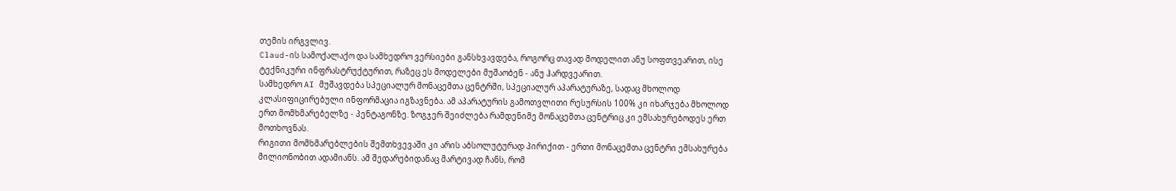თემის ირგვლივ.
Claud-ის სამოქალაქო და სამხედრო ვერსიები განსხვავდება, როგორც თავად მოდელით ანუ სოფთვეარით, ისე ტექნიკური ინფრასტრუქტურით, რაზეც ეს მოდელები მუშაობენ - ანუ ჰარდვეარით.
სამხედრო AI მუშავდება სპეციალურ მონაცემთა ცენტრში, სპეციალურ აპარატურაზე, სადაც მხოლოდ კლასიფიცირებული ინფორმაცია იგზავნება. ამ აპარატურის გამოთვლითი რესურსის 100% კი იხარჯება მხოლოდ ერთ მომხმარებელზე - პენტაგონზე. ზოგჯერ შეიძლება რამდენიმე მონაცემთა ცენტრიც კი ემსახურებოდეს ერთ მოთხოვნას.
რიგითი მომხმარებლების შემთხვევაში კი არის აბსოლუტურად პირიქით - ერთი მონაცემთა ცენტრი ემსახურება მილიონობით ადამიანს. ამ შედარებიდანაც მარტივად ჩანს, რომ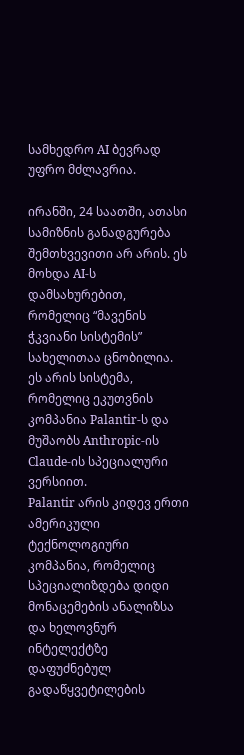სამხედრო AI ბევრად უფრო მძლავრია.

ირანში, 24 საათში, ათასი სამიზნის განადგურება შემთხვევითი არ არის. ეს მოხდა AI-ს დამსახურებით, რომელიც “მავენის ჭკვიანი სისტემის” სახელითაა ცნობილია.
ეს არის სისტემა, რომელიც ეკუთვნის კომპანია Palantir-ს და მუშაობს Anthropic-ის Claude-ის სპეციალური ვერსიით.
Palantir არის კიდევ ერთი ამერიკული ტექნოლოგიური კომპანია, რომელიც სპეციალიზდება დიდი მონაცემების ანალიზსა და ხელოვნურ ინტელექტზე დაფუძნებულ გადაწყვეტილების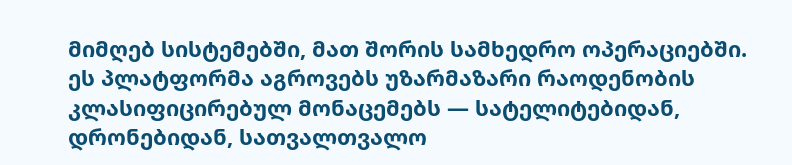მიმღებ სისტემებში, მათ შორის სამხედრო ოპერაციებში.
ეს პლატფორმა აგროვებს უზარმაზარი რაოდენობის კლასიფიცირებულ მონაცემებს — სატელიტებიდან, დრონებიდან, სათვალთვალო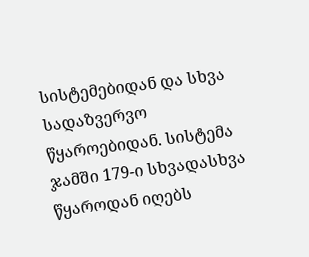სისტემებიდან და სხვა სადაზვერვო წყაროებიდან. სისტემა ჯამში 179-ი სხვადასხვა წყაროდან იღებს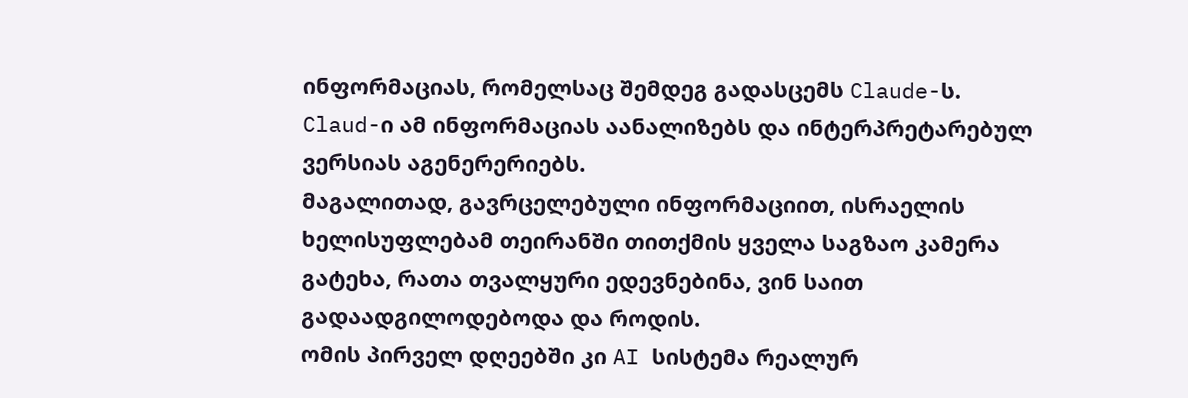ინფორმაციას, რომელსაც შემდეგ გადასცემს Claude-ს. Claud-ი ამ ინფორმაციას აანალიზებს და ინტერპრეტარებულ ვერსიას აგენერერიებს.
მაგალითად, გავრცელებული ინფორმაციით, ისრაელის ხელისუფლებამ თეირანში თითქმის ყველა საგზაო კამერა გატეხა, რათა თვალყური ედევნებინა, ვინ საით გადაადგილოდებოდა და როდის.
ომის პირველ დღეებში კი AI სისტემა რეალურ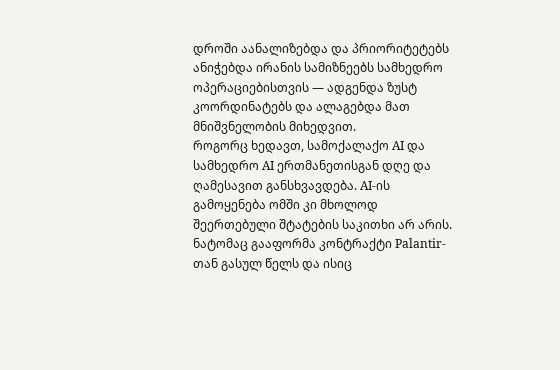დროში აანალიზებდა და პრიორიტეტებს ანიჭებდა ირანის სამიზნეებს სამხედრო ოპერაციებისთვის — ადგენდა ზუსტ კოორდინატებს და ალაგებდა მათ მნიშვნელობის მიხედვით.
როგორც ხედავთ, სამოქალაქო AI და სამხედრო AI ერთმანეთისგან დღე და ღამესავით განსხვავდება. AI-ის გამოყენება ომში კი მხოლოდ შეერთებული შტატების საკითხი არ არის.
ნატომაც გააფორმა კონტრაქტი Palantir-თან გასულ წელს და ისიც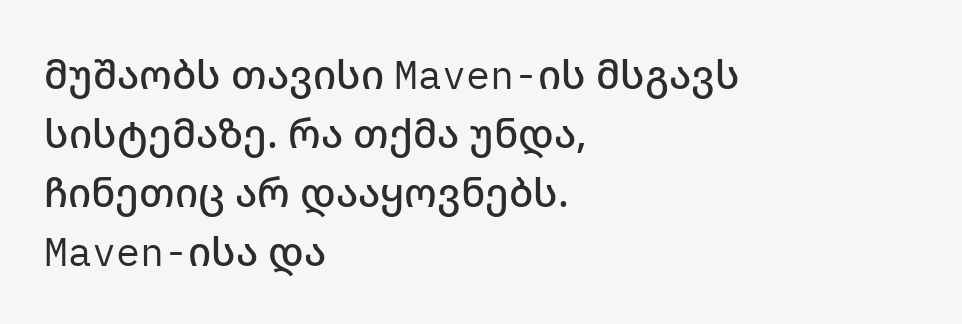მუშაობს თავისი Maven-ის მსგავს სისტემაზე. რა თქმა უნდა, ჩინეთიც არ დააყოვნებს.
Maven-ისა და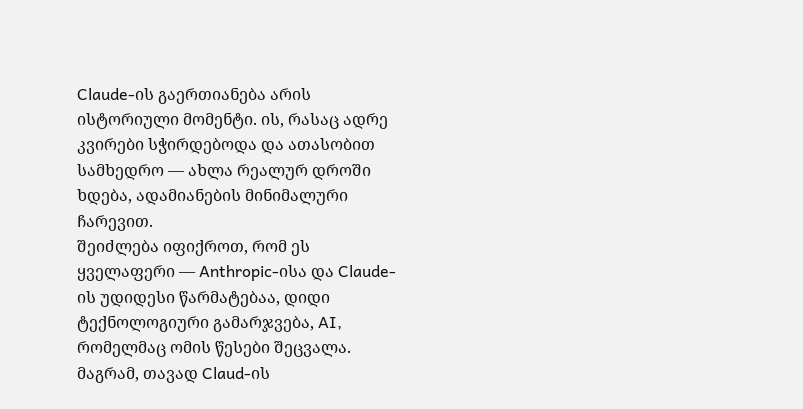Claude-ის გაერთიანება არის ისტორიული მომენტი. ის, რასაც ადრე კვირები სჭირდებოდა და ათასობით სამხედრო — ახლა რეალურ დროში ხდება, ადამიანების მინიმალური ჩარევით.
შეიძლება იფიქროთ, რომ ეს ყველაფერი — Anthropic-ისა და Claude-ის უდიდესი წარმატებაა, დიდი ტექნოლოგიური გამარჯვება, AI, რომელმაც ომის წესები შეცვალა. მაგრამ, თავად Claud-ის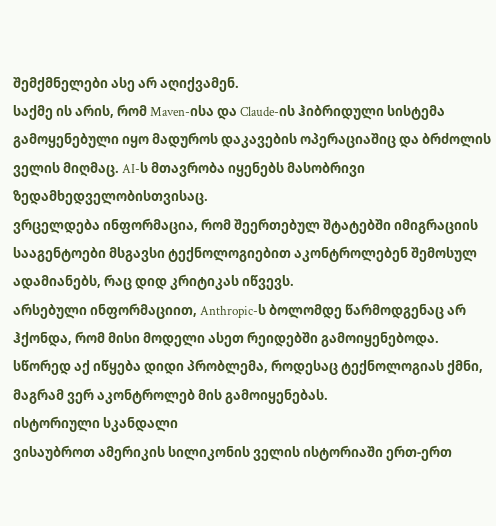შემქმნელები ასე არ აღიქვამენ.
საქმე ის არის, რომ Maven-ისა და Claude-ის ჰიბრიდული სისტემა გამოყენებული იყო მადუროს დაკავების ოპერაციაშიც და ბრძოლის ველის მიღმაც. AI-ს მთავრობა იყენებს მასობრივი ზედამხედველობისთვისაც.
ვრცელდება ინფორმაცია, რომ შეერთებულ შტატებში იმიგრაციის სააგენტოები მსგავსი ტექნოლოგიებით აკონტროლებენ შემოსულ ადამიანებს, რაც დიდ კრიტიკას იწვევს.
არსებული ინფორმაციით, Anthropic-ს ბოლომდე წარმოდგენაც არ ჰქონდა, რომ მისი მოდელი ასეთ რეიდებში გამოიყენებოდა.
სწორედ აქ იწყება დიდი პრობლემა, როდესაც ტექნოლოგიას ქმნი, მაგრამ ვერ აკონტროლებ მის გამოიყენებას.
ისტორიული სკანდალი
ვისაუბროთ ამერიკის სილიკონის ველის ისტორიაში ერთ-ერთ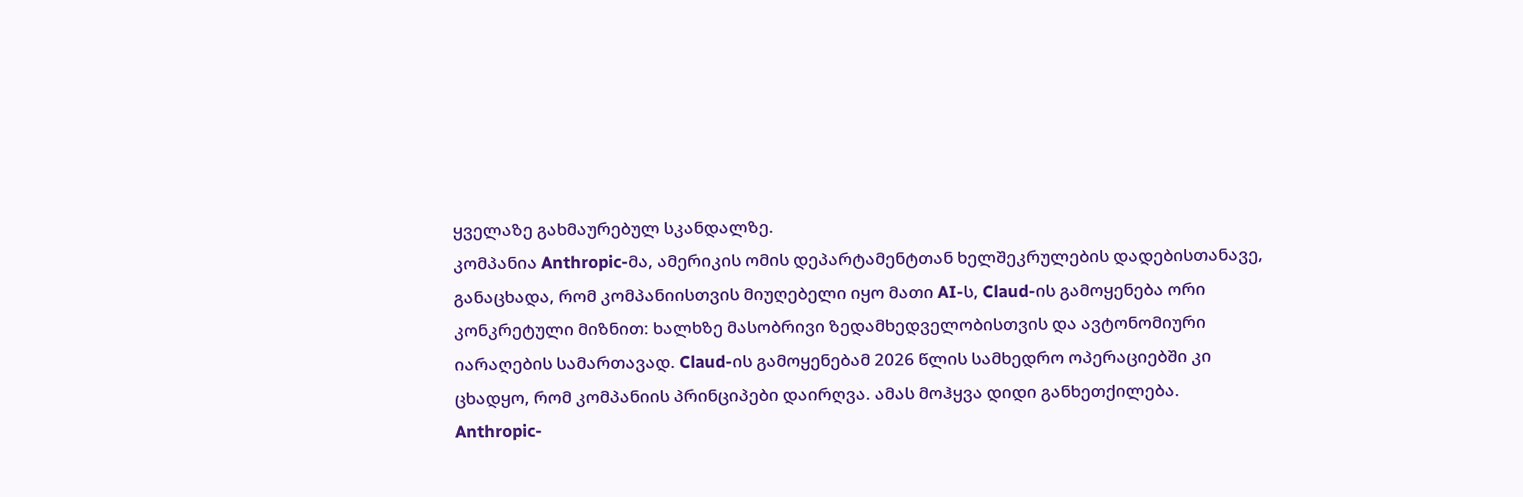ყველაზე გახმაურებულ სკანდალზე.
კომპანია Anthropic-მა, ამერიკის ომის დეპარტამენტთან ხელშეკრულების დადებისთანავე, განაცხადა, რომ კომპანიისთვის მიუღებელი იყო მათი AI-ს, Claud-ის გამოყენება ორი კონკრეტული მიზნით: ხალხზე მასობრივი ზედამხედველობისთვის და ავტონომიური იარაღების სამართავად. Claud-ის გამოყენებამ 2026 წლის სამხედრო ოპერაციებში კი ცხადყო, რომ კომპანიის პრინციპები დაირღვა. ამას მოჰყვა დიდი განხეთქილება.
Anthropic-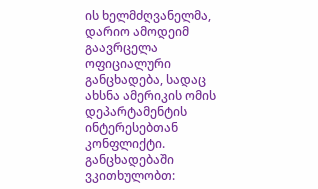ის ხელმძღვანელმა, დარიო ამოდეიმ გაავრცელა ოფიციალური განცხადება, სადაც ახსნა ამერიკის ომის დეპარტამენტის ინტერესებთან კონფლიქტი. განცხადებაში ვკითხულობთ: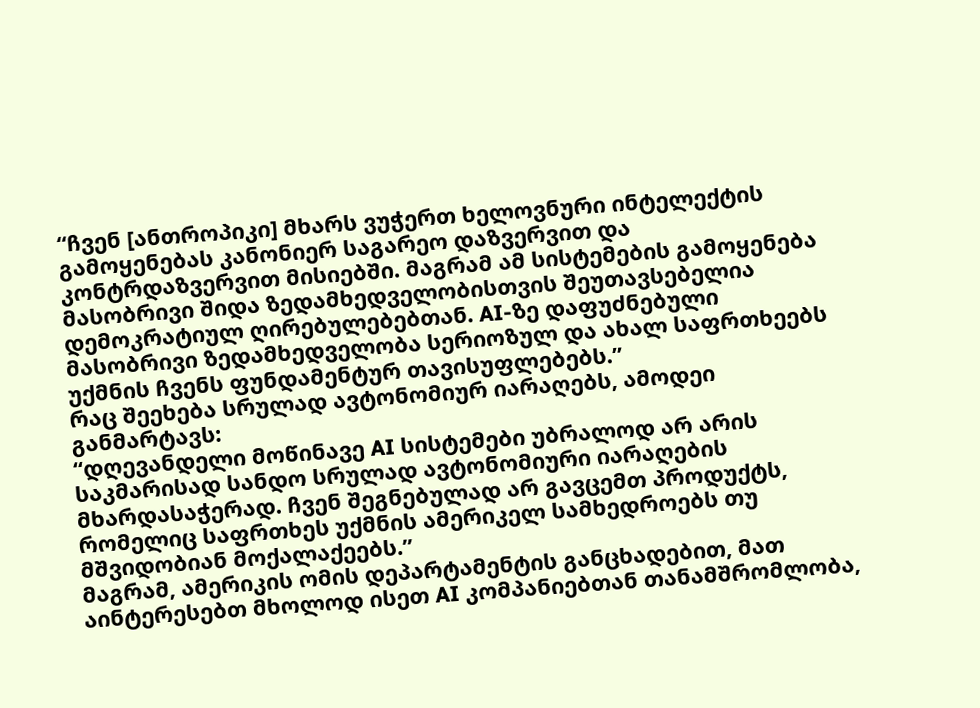“ჩვენ [ანთროპიკი] მხარს ვუჭერთ ხელოვნური ინტელექტის გამოყენებას კანონიერ საგარეო დაზვერვით და კონტრდაზვერვით მისიებში. მაგრამ ამ სისტემების გამოყენება მასობრივი შიდა ზედამხედველობისთვის შეუთავსებელია დემოკრატიულ ღირებულებებთან. AI-ზე დაფუძნებული მასობრივი ზედამხედველობა სერიოზულ და ახალ საფრთხეებს უქმნის ჩვენს ფუნდამენტურ თავისუფლებებს.”
რაც შეეხება სრულად ავტონომიურ იარაღებს, ამოდეი განმარტავს:
“დღევანდელი მოწინავე AI სისტემები უბრალოდ არ არის საკმარისად სანდო სრულად ავტონომიური იარაღების მხარდასაჭერად. ჩვენ შეგნებულად არ გავცემთ პროდუქტს, რომელიც საფრთხეს უქმნის ამერიკელ სამხედროებს თუ მშვიდობიან მოქალაქეებს.”
მაგრამ, ამერიკის ომის დეპარტამენტის განცხადებით, მათ აინტერესებთ მხოლოდ ისეთ AI კომპანიებთან თანამშრომლობა,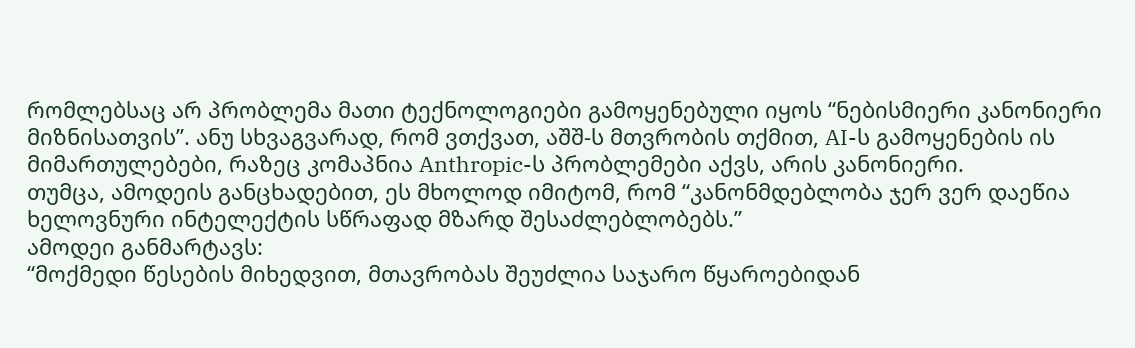რომლებსაც არ პრობლემა მათი ტექნოლოგიები გამოყენებული იყოს “ნებისმიერი კანონიერი მიზნისათვის”. ანუ სხვაგვარად, რომ ვთქვათ, აშშ-ს მთვრობის თქმით, AI-ს გამოყენების ის მიმართულებები, რაზეც კომაპნია Anthropic-ს პრობლემები აქვს, არის კანონიერი.
თუმცა, ამოდეის განცხადებით, ეს მხოლოდ იმიტომ, რომ “კანონმდებლობა ჯერ ვერ დაეწია ხელოვნური ინტელექტის სწრაფად მზარდ შესაძლებლობებს.”
ამოდეი განმარტავს:
“მოქმედი წესების მიხედვით, მთავრობას შეუძლია საჯარო წყაროებიდან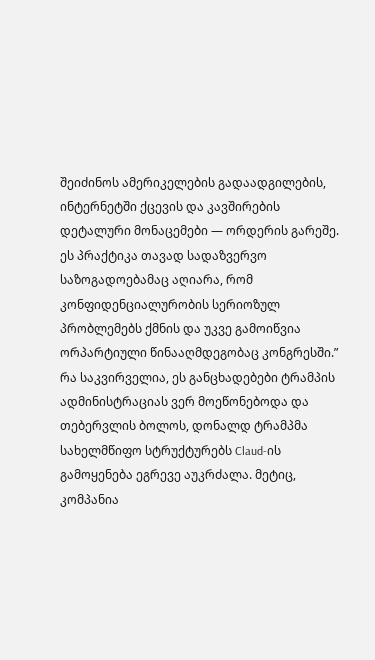შეიძინოს ამერიკელების გადაადგილების, ინტერნეტში ქცევის და კავშირების დეტალური მონაცემები — ორდერის გარეშე. ეს პრაქტიკა თავად სადაზვერვო საზოგადოებამაც აღიარა, რომ კონფიდენციალურობის სერიოზულ პრობლემებს ქმნის და უკვე გამოიწვია ორპარტიული წინააღმდეგობაც კონგრესში.”
რა საკვირველია, ეს განცხადებები ტრამპის ადმინისტრაციას ვერ მოეწონებოდა და თებერვლის ბოლოს, დონალდ ტრამპმა სახელმწიფო სტრუქტურებს Claud-ის გამოყენება ეგრევე აუკრძალა. მეტიც, კომპანია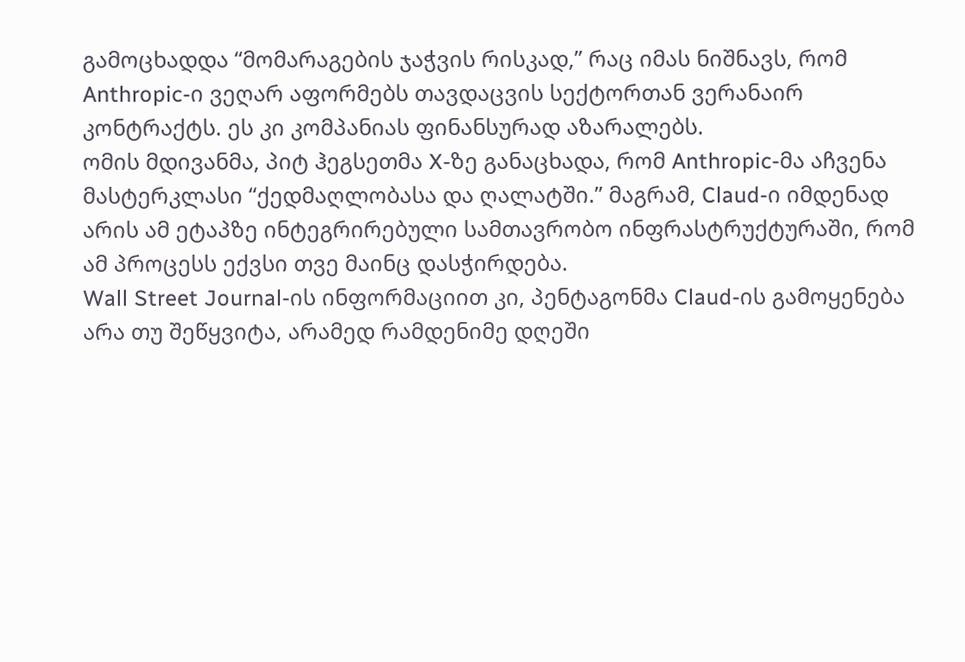გამოცხადდა “მომარაგების ჯაჭვის რისკად,” რაც იმას ნიშნავს, რომ Anthropic-ი ვეღარ აფორმებს თავდაცვის სექტორთან ვერანაირ კონტრაქტს. ეს კი კომპანიას ფინანსურად აზარალებს.
ომის მდივანმა, პიტ ჰეგსეთმა X-ზე განაცხადა, რომ Anthropic-მა აჩვენა მასტერკლასი “ქედმაღლობასა და ღალატში.” მაგრამ, Claud-ი იმდენად არის ამ ეტაპზე ინტეგრირებული სამთავრობო ინფრასტრუქტურაში, რომ ამ პროცესს ექვსი თვე მაინც დასჭირდება.
Wall Street Journal-ის ინფორმაციით კი, პენტაგონმა Claud-ის გამოყენება არა თუ შეწყვიტა, არამედ რამდენიმე დღეში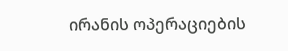ირანის ოპერაციების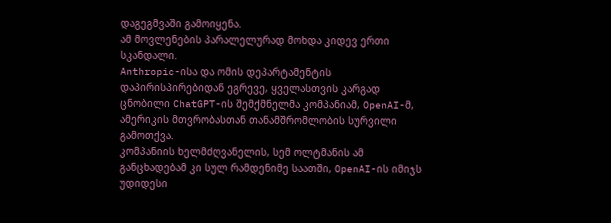დაგეგმვაში გამოიყენა.
ამ მოვლენების პარალელურად მოხდა კიდევ ერთი სკანდალი.
Anthropic-ისა და ომის დეპარტამენტის დაპირისპირებიდან ეგრევე, ყველასთვის კარგად ცნობილი ChatGPT-ის შემქმნელმა კომპანიამ, OpenAI-მ, ამერიკის მთვრობასთან თანამშრომლობის სურვილი გამოთქვა.
კომპანიის ხელმძღვანელის, სემ ოლტმანის ამ განცხადებამ კი სულ რამდენიმე საათში, OpenAI-ის იმიჯს უდიდესი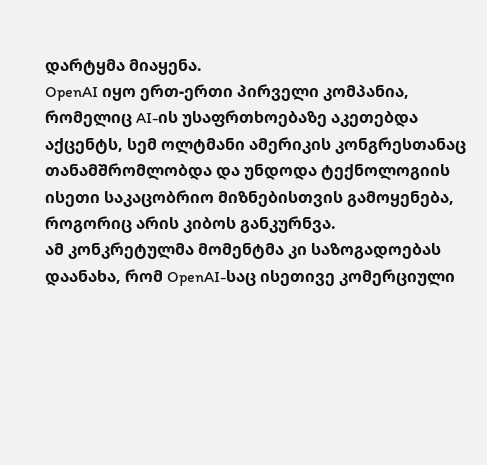დარტყმა მიაყენა.
OpenAI იყო ერთ-ერთი პირველი კომპანია, რომელიც AI-ის უსაფრთხოებაზე აკეთებდა აქცენტს, სემ ოლტმანი ამერიკის კონგრესთანაც თანამშრომლობდა და უნდოდა ტექნოლოგიის ისეთი საკაცობრიო მიზნებისთვის გამოყენება, როგორიც არის კიბოს განკურნვა.
ამ კონკრეტულმა მომენტმა კი საზოგადოებას დაანახა, რომ OpenAI-საც ისეთივე კომერციული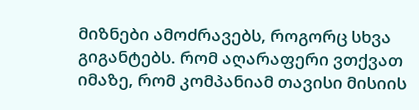მიზნები ამოძრავებს, როგორც სხვა გიგანტებს. რომ აღარაფერი ვთქვათ იმაზე, რომ კომპანიამ თავისი მისიის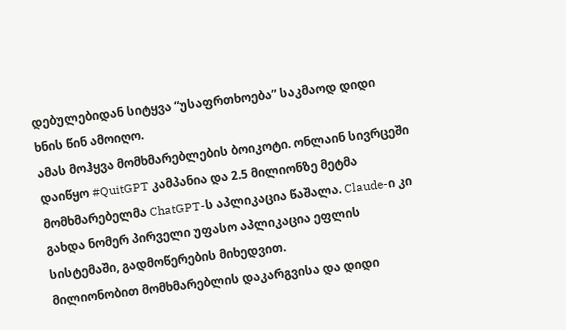დებულებიდან სიტყვა “უსაფრთხოება” საკმაოდ დიდი ხნის წინ ამოიღო.
ამას მოჰყვა მომხმარებლების ბოიკოტი. ონლაინ სივრცეში დაიწყო #QuitGPT კამპანია და 2.5 მილიონზე მეტმა მომხმარებელმა ChatGPT-ს აპლიკაცია წაშალა. Claude-ი კი გახდა ნომერ პირველი უფასო აპლიკაცია ეფლის სისტემაში, გადმოწერების მიხედვით.
მილიონობით მომხმარებლის დაკარგვისა და დიდი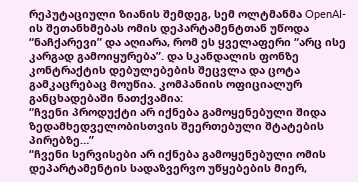რეპუტაციული ზიანის შემდეგ, სემ ოლტმანმა OpenAI-ის შეთანხმებას ომის დეპარტამენტთან უწოდა “ნაჩქარევი” და აღიარა, რომ ეს ყველაფერი “არც ისე კარგად გამოიყურება”. და სკანდალის ფონზე კონტრაქტის დებულებების შეცვლა და ცოტა გამკაცრებაც მოუწია. კომპანიის ოფიციალურ განცხადებაში ნათქვამია:
“ჩვენი პროდუქტი არ იქნება გამოყენებული შიდა ზედამხედველობისთვის შეერთებული შტატების პირებზე…”
“ჩვენი სერვისები არ იქნება გამოყენებული ომის დეპარტამენტის სადაზვერვო უწყებების მიერ,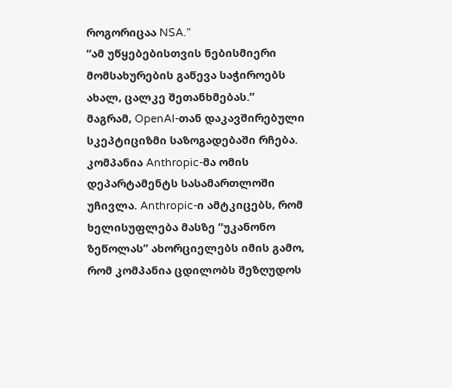როგორიცაა NSA.”
“ამ უწყებებისთვის ნებისმიერი მომსახურების გაწევა საჭიროებს ახალ, ცალკე შეთანხმებას.”
მაგრამ, OpenAI-თან დაკავშირებული სკეპტიციზმი საზოგადებაში რჩება.
კომპანია Anthropic-მა ომის დეპარტამენტს სასამართლოში უჩივლა. Anthropic-ი ამტკიცებს, რომ ხელისუფლება მასზე “უკანონო ზეწოლას” ახორციელებს იმის გამო, რომ კომპანია ცდილობს შეზღუდოს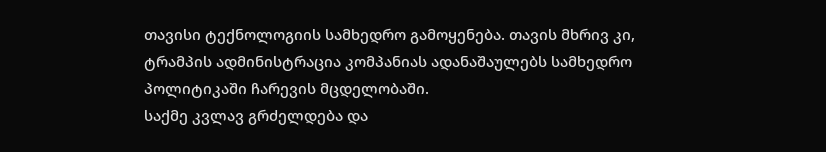თავისი ტექნოლოგიის სამხედრო გამოყენება. თავის მხრივ კი, ტრამპის ადმინისტრაცია კომპანიას ადანაშაულებს სამხედრო პოლიტიკაში ჩარევის მცდელობაში.
საქმე კვლავ გრძელდება და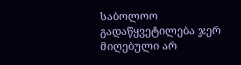საბოლოო გადაწყვეტილება ჯერ მიღებული არ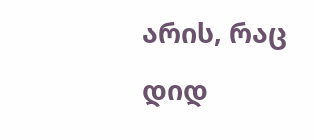არის, რაც დიდ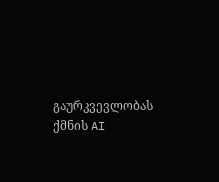გაურკვევლობას ქმნის AI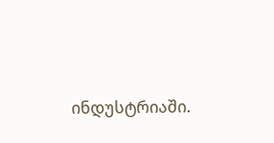ინდუსტრიაში.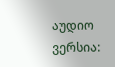აუდიო ვერსია: